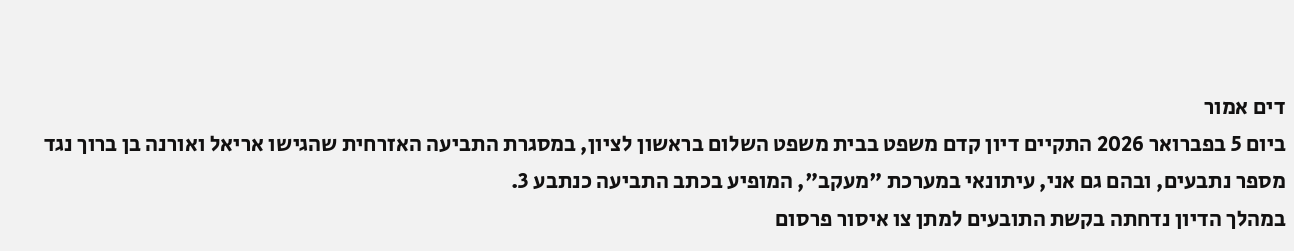דים אמור
ביום 5 בפברואר 2026 התקיים דיון קדם משפט בבית משפט השלום בראשון לציון, במסגרת התביעה האזרחית שהגישו אריאל ואורנה בן ברוך נגד מספר נתבעים, ובהם גם אני, עיתונאי במערכת "מעקב", המופיע בכתב התביעה כנתבע 3.
במהלך הדיון נדחתה בקשת התובעים למתן צו איסור פרסום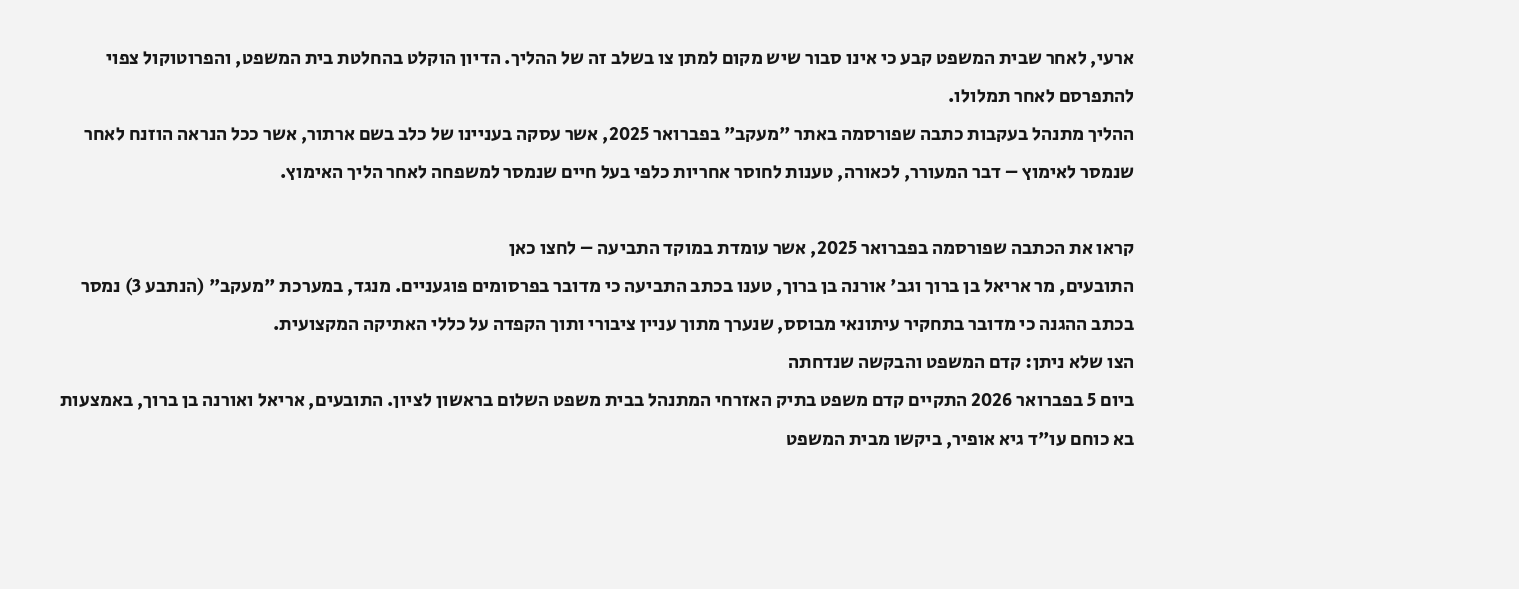ארעי, לאחר שבית המשפט קבע כי אינו סבור שיש מקום למתן צו בשלב זה של ההליך. הדיון הוקלט בהחלטת בית המשפט, והפרוטוקול צפוי להתפרסם לאחר תמלולו.
ההליך מתנהל בעקבות כתבה שפורסמה באתר "מעקב" בפברואר 2025, אשר עסקה בעניינו של כלב בשם ארתור, אשר ככל הנראה הוזנח לאחר שנמסר לאימוץ – דבר המעורר, לכאורה, טענות לחוסר אחריות כלפי בעל חיים שנמסר למשפחה לאחר הליך האימוץ.

קראו את הכתבה שפורסמה בפברואר 2025, אשר עומדת במוקד התביעה – לחצו כאן
התובעים, מר אריאל בן ברוך וגב' אורנה בן ברוך, טענו בכתב התביעה כי מדובר בפרסומים פוגעניים. מנגד, במערכת "מעקב" (הנתבע 3) נמסר בכתב ההגנה כי מדובר בתחקיר עיתונאי מבוסס, שנערך מתוך עניין ציבורי ותוך הקפדה על כללי האתיקה המקצועית.
הצו שלא ניתן: קדם המשפט והבקשה שנדחתה
ביום 5 בפברואר 2026 התקיים קדם משפט בתיק האזרחי המתנהל בבית משפט השלום בראשון לציון. התובעים, אריאל ואורנה בן ברוך, באמצעות בא כוחם עו"ד גיא אופיר, ביקשו מבית המשפט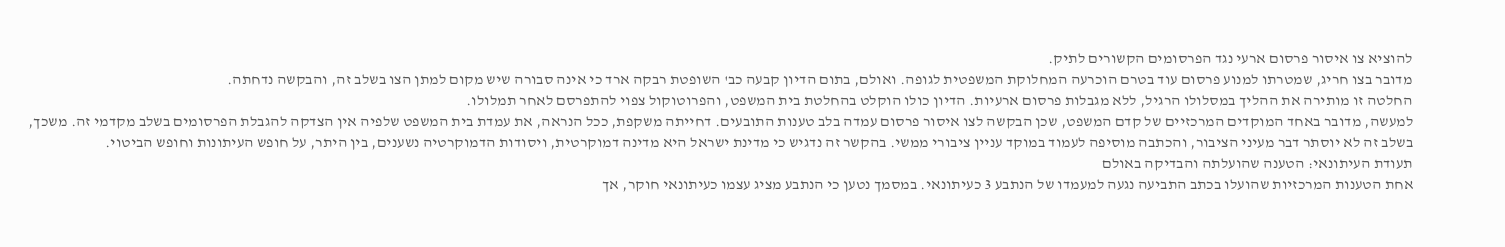להוציא צו איסור פרסום ארעי נגד הפרסומים הקשורים לתיק.
מדובר בצו חריג, שמטרתו למנוע פרסום עוד בטרם הוכרעה המחלוקת המשפטית לגופה. ואולם, בתום הדיון קבעה כב' השופטת רבקה ארד כי אינה סבורה שיש מקום למתן הצו בשלב זה, והבקשה נדחתה.
החלטה זו מותירה את ההליך במסלולו הרגיל, ללא מגבלות פרסום ארעיות. הדיון כולו הוקלט בהחלטת בית המשפט, והפרוטוקול צפוי להתפרסם לאחר תמלולו.
למעשה, מדובר באחד המוקדים המרכזיים של קדם המשפט, שכן הבקשה לצו איסור פרסום עמדה בלב טענות התובעים. דחייתה משקפת, ככל הנראה, את עמדת בית המשפט שלפיה אין הצדקה להגבלת הפרסומים בשלב מקדמי זה. משכך, בשלב זה לא יוסתר דבר מעיני הציבור, והכתבה מוסיפה לעמוד במוקד עניין ציבורי ממשי. בהקשר זה נדגיש כי מדינת ישראל היא מדינה דמוקרטית, ויסודות הדמוקרטיה נשענים, בין היתר, על חופש העיתונות וחופש הביטוי.
תעודת העיתונאי: הטענה שהועלתה והבדיקה באולם
אחת הטענות המרכזיות שהועלו בכתב התביעה נגעה למעמדו של הנתבע 3 כעיתונאי. במסמך נטען כי הנתבע מציג עצמו כעיתונאי חוקר, אך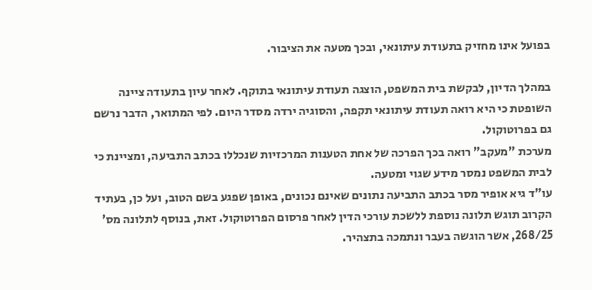בפועל אינו מחזיק בתעודת עיתונאי, ובכך מטעה את הציבור.

במהלך הדיון, לבקשת בית המשפט, הוצגה תעודת עיתונאי בתוקף. לאחר עיון בתעודה ציינה השופטת כי היא רואה תעודת עיתונאי תקפה, והסוגיה ירדה מסדר היום. לפי המתואר, הדבר נרשם גם בפרוטוקול.
מערכת "מעקב" רואה בכך הפרכה של אחת הטענות המרכזיות שנכללו בכתב התביעה, ומציינת כי לבית המשפט נמסר מידע שגוי ומטעה.
עו"ד גיא אופיר מסר בכתב התביעה נתונים שאינם נכונים, באופן שפגע בשם הטוב, ועל כן, בעתיד הקרוב תוגש תלונה נוספת ללשכת עורכי הדין לאחר פרסום הפרוטוקול. זאת, בנוסף לתלונה מס' 268/25, אשר הוגשה בעבר ונתמכה בתצהיר.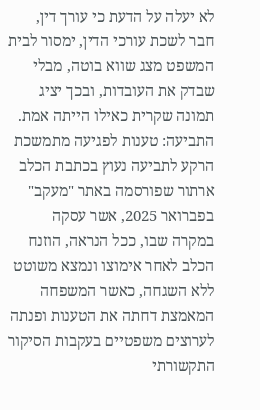לא יעלה על הדעת כי עורך דין, חבר לשכת עורכי הדין, ימסור לבית המשפט מצג שווא בוטה, מבלי שבדק את העובדות, ובכך יציג תמונה שקרית כאילו הייתה אמת.
התביעה: טענות לפגיעה מתמשכת
הרקע לתביעה נעוץ בכתבת הכלב ארתור שפורסמה באתר "מעקב" בפברואר 2025, אשר עסקה במקרה שבו, ככל הנראה, הוזנח הכלב לאחר אימוצו ונמצא משוטט ללא השגחה, כאשר המשפחה המאמצת דחתה את הטענות ופנתה לערוצים משפטיים בעקבות הסיקור התקשורתי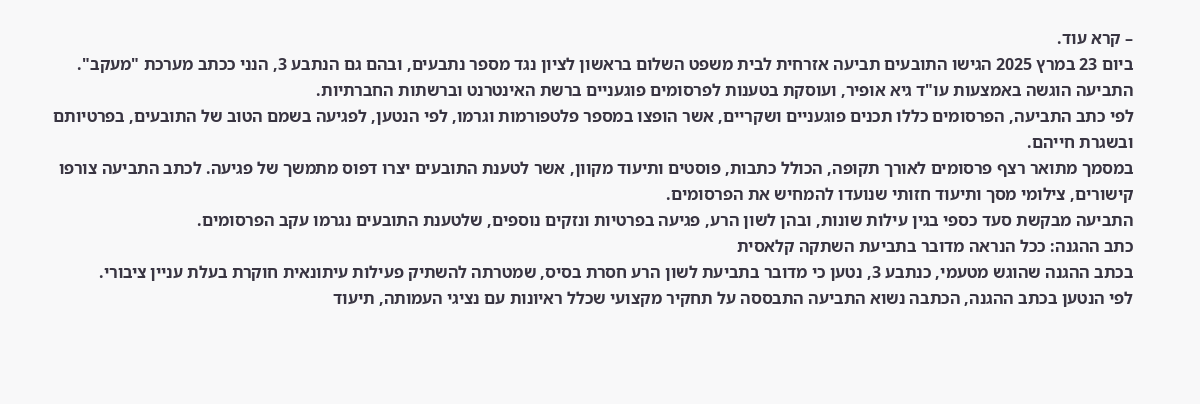– קרא עוד.
ביום 23 במרץ 2025 הגישו התובעים תביעה אזרחית לבית משפט השלום בראשון לציון נגד מספר נתבעים, ובהם גם הנתבע 3, הנני ככתב מערכת "מעקב". התביעה הוגשה באמצעות עו"ד גיא אופיר, ועוסקת בטענות לפרסומים פוגעניים ברשת האינטרנט וברשתות החברתיות.
לפי כתב התביעה, הפרסומים כללו תכנים פוגעניים ושקריים, אשר הופצו במספר פלטפורמות וגרמו, לפי הנטען, לפגיעה בשמם הטוב של התובעים, בפרטיותם ובשגרת חייהם.
במסמך מתואר רצף פרסומים לאורך תקופה, הכולל כתבות, פוסטים ותיעוד מקוון, אשר לטענת התובעים יצרו דפוס מתמשך של פגיעה. לכתב התביעה צורפו קישורים, צילומי מסך ותיעוד חזותי שנועדו להמחיש את הפרסומים.
התביעה מבקשת סעד כספי בגין עילות שונות, ובהן לשון הרע, פגיעה בפרטיות ונזקים נוספים, שלטענת התובעים נגרמו עקב הפרסומים.
כתב ההגנה: ככל הנראה מדובר בתביעת השתקה קלאסית
בכתב ההגנה שהוגש מטעמי, כנתבע 3, נטען כי מדובר בתביעת לשון הרע חסרת בסיס, שמטרתה להשתיק פעילות עיתונאית חוקרת בעלת עניין ציבורי.
לפי הנטען בכתב ההגנה, הכתבה נשוא התביעה התבססה על תחקיר מקצועי שכלל ראיונות עם נציגי העמותה, תיעוד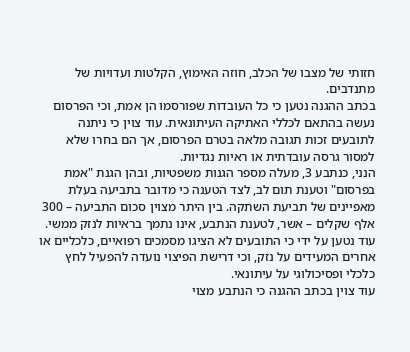חזותי של מצבו של הכלב, חוזה האימוץ, הקלטות ועדויות של מתנדבים.
בכתב ההגנה נטען כי כל העובדות שפורסמו הן אמת, וכי הפרסום נעשה בהתאם לכללי האתיקה העיתונאית. עוד צוין כי ניתנה לתובעים זכות תגובה מלאה בטרם הפרסום, אך הם בחרו שלא למסור גרסה עובדתית או ראיות נגדיות.
הנני, כנתבע 3, מעלה מספר הגנות משפטיות, ובהן הגנת "אמת בפרסום" וטענת תום לב, לצד הטענה כי מדובר בתביעה בעלת מאפיינים של תביעת השתקה. בין היתר מצוין סכום התביעה – 300 אלף שקלים – אשר, לטענת הנתבע, אינו נתמך בראיות לנזק ממשי.
עוד נטען על ידי כי התובעים לא הציגו מסמכים רפואיים, כלכליים או אחרים המעידים על נזק, וכי דרישת הפיצוי נועדה להפעיל לחץ כלכלי ופסיכולוגי על עיתונאי.
עוד צוין בכתב ההגנה כי הנתבע מצוי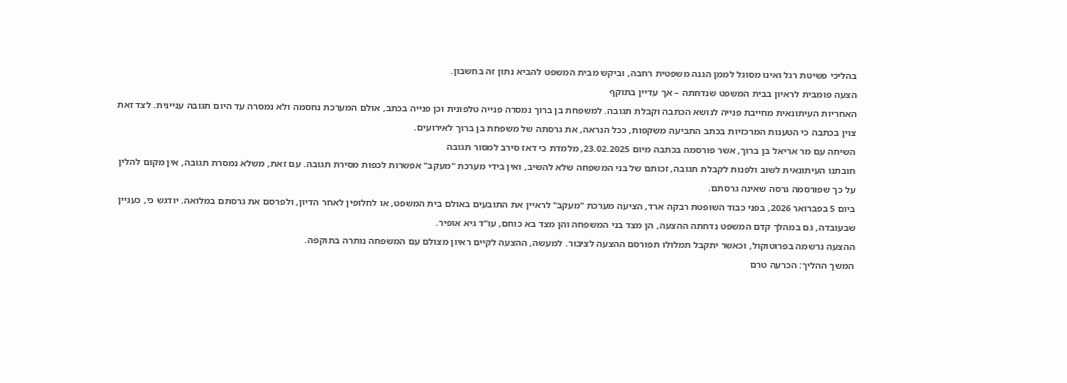בהליכי פשיטת רגל ואינו מסוגל לממן הגנה משפטית רחבה, וביקש מבית המשפט להביא נתון זה בחשבון.
הצעה פומבית לראיון בבית המשפט שנדחתה – אך עדיין בתוקף
האחריות העיתונאית מחייבת פנייה לנושא הכתבה וקבלת תגובה. למשפחת בן ברוך נמסרה פנייה טלפונית וכן פנייה בכתב, אולם המערכת נחסמה ולא נמסרה עד היום תגובה עניינית. לצד זאת צוין בכתבה כי הטענות המרכזיות בכתב התביעה משקפות, ככל הנראה, את גרסתה של משפחת בן ברוך לאירועים.
השיחה עם מר אריאל בן ברוך, אשר פורסמה בכתבה מיום 23.02.2025, מלמדת כי דאז סירב למסור תגובה
חובתנו העיתונאית לשוב ולפנות לקבלת תגובה, זכותם של בני המשפחה שלא להשיב, ואין בידי מערכת "מעקב" אפשרות לכפות מסירת תגובה. עם זאת, משלא נמסרת תגובה, אין מקום להלין על כך שפורסמה גרסה שאינה גרסתם.
ביום 5 בפברואר 2026, בפני כבוד השופטת רבקה ארד, הציעה מערכת "מעקב" לראיין את התובעים באולם בית המשפט, או לחלופין לאחר הדיון, ולפרסם את גרסתם במלואה. יודגש כי, כעניין שבעובדה, גם במהלך קדם המשפט נדחתה ההצעה, הן מצד בני המשפחה והן מצד בא כוחם, עו"ד גיא אופיר.
ההצעה נרשמה בפרוטוקול, וכאשר יתקבל תמלולו תפורסם ההצעה לציבור. למעשה, ההצעה לקיים ראיון מצולם עם המשפחה נותרה בתוקפה.
המשך ההליך: הכרעה טרם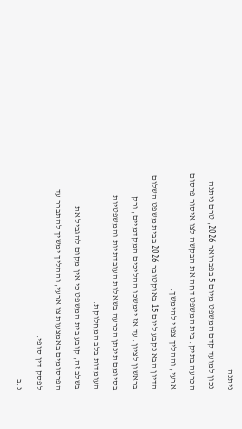ניתנה
נכון למועד קדם המשפט מיום 5 בפברואר 2026, טרם ניתנה הכרעה בתיק. בית המשפט דחה את הבקשה לצו איסור פרסום ארעי, וההליך צפוי להימשך.
הדיון הבא נקבע ליום 15 באוקטובר 2026 בבית משפט השלום בראשון לציון. עד אז יימשכו ההליכים המקדמיים, ורק בסיומם תינתן הכרעה בשאלות העובדתיות והמשפטיות העומדות בלב המחלוקת.
בשלב זה, קובע בית המשפט כי אין מקום להגביל את הפרסומים באמצעות צו ארעי, וההליך ימשיך להתברר עד לפסק דין סופי.
נ.ב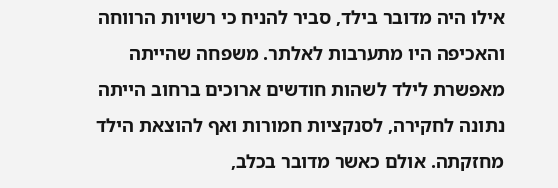אילו היה מדובר בילד, סביר להניח כי רשויות הרווחה והאכיפה היו מתערבות לאלתר. משפחה שהייתה מאפשרת לילד לשהות חודשים ארוכים ברחוב הייתה נתונה לחקירה, לסנקציות חמורות ואף להוצאת הילד מחזקתה. אולם כאשר מדובר בכלב,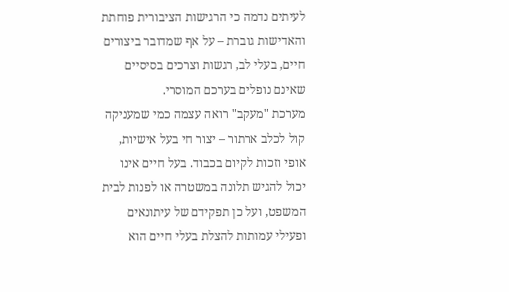לעיתים נדמה כי הרגישות הציבורית פוחתת והאדישות גוברת – על אף שמדובר ביצורים חיים, בעלי לב, רגשות וצרכים בסיסיים שאינם נופלים בערכם המוסרי.
מערכת "מעקב" רואה עצמה כמי שמעניקה קול לכלב ארתור – יצור חי בעל אישיות, אופי וזכות לקיום בכבוד. בעל חיים אינו יכול להגיש תלונה במשטרה או לפנות לבית המשפט, ועל כן תפקידם של עיתונאים ופעילי עמותות להצלת בעלי חיים הוא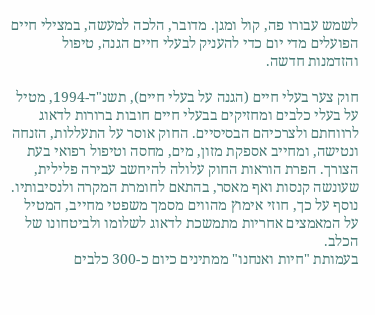לשמש עבורו פה, קול ומגן. מדובר, הלכה למעשה, במצילי חיים הפועלים מדי יום כדי להעניק לבעלי חיים הגנה, טיפול והזדמנות חדשה.

חוק צער בעלי חיים (הגנה על בעלי חיים), תשנ"ד-1994, מטיל על בעלי כלבים ומחזיקים בבעלי חיים חובות ברורות לדאוג לרווחתם ולצרכיהם הבסיסיים. החוק אוסר על התעללות, הזנחה ונטישה, ומחייב אספקת מזון, מים, מחסה וטיפול רפואי בעת הצורך. הפרת הוראות החוק עלולה להיחשב עבירה פלילית, שעונשה קנסות ואף מאסר, בהתאם לחומרת המקרה ולנסיבותיו. נוסף על כך, חוזי אימוץ מהווים מסמך משפטי מחייב, המטיל על המאמצים אחריות מתמשכת לדאוג לשלומו ולביטחונו של הכלב.
בעמותת "חיות ואנחנו" ממתינים כיום כ-300 כלבים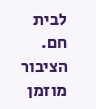לבית חם. הציבור מוזמן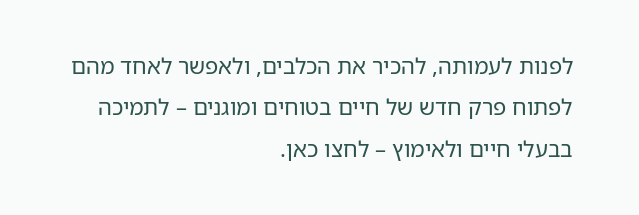לפנות לעמותה, להכיר את הכלבים, ולאפשר לאחד מהם לפתוח פרק חדש של חיים בטוחים ומוגנים – לתמיכה בבעלי חיים ולאימוץ – לחצו כאן.